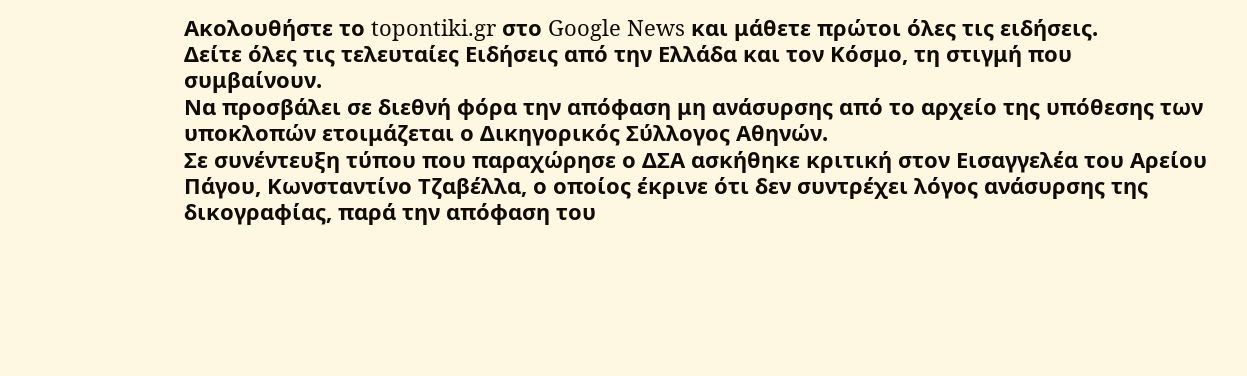Ακολουθήστε το topontiki.gr στο Google News και μάθετε πρώτοι όλες τις ειδήσεις.
Δείτε όλες τις τελευταίες Ειδήσεις από την Ελλάδα και τον Κόσμο, τη στιγμή που συμβαίνουν.
Να προσβάλει σε διεθνή φόρα την απόφαση μη ανάσυρσης από το αρχείο της υπόθεσης των υποκλοπών ετοιμάζεται ο Δικηγορικός Σύλλογος Αθηνών.
Σε συνέντευξη τύπου που παραχώρησε ο ΔΣΑ ασκήθηκε κριτική στον Εισαγγελέα του Αρείου Πάγου, Κωνσταντίνο Τζαβέλλα, ο οποίος έκρινε ότι δεν συντρέχει λόγος ανάσυρσης της δικογραφίας, παρά την απόφαση του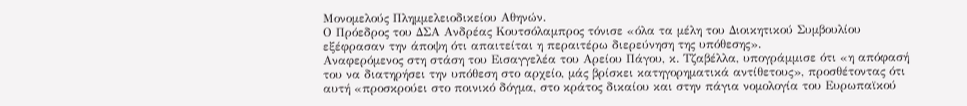Μονομελούς Πλημμελειοδικείου Αθηνών.
Ο Πρόεδρος του ΔΣΑ Ανδρέας Κουτσόλαμπρος τόνισε «όλα τα μέλη του Διοικητικού Συμβουλίου εξέφρασαν την άποψη ότι απαιτείται η περαιτέρω διερεύνηση της υπόθεσης».
Αναφερόμενος στη στάση του Εισαγγελέα του Αρείου Πάγου, κ. Τζαβέλλα, υπογράμμισε ότι «η απόφασή του να διατηρήσει την υπόθεση στο αρχείο, μάς βρίσκει κατηγορηματικά αντίθετους», προσθέτοντας ότι αυτή «προσκρούει στο ποινικό δόγμα, στο κράτος δικαίου και στην πάγια νομολογία του Ευρωπαϊκού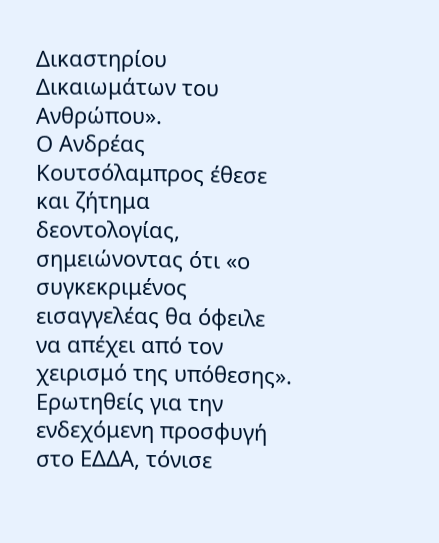Δικαστηρίου Δικαιωμάτων του Ανθρώπου».
Ο Ανδρέας Κουτσόλαμπρος έθεσε και ζήτημα δεοντολογίας, σημειώνοντας ότι «ο συγκεκριμένος εισαγγελέας θα όφειλε να απέχει από τον χειρισμό της υπόθεσης».
Ερωτηθείς για την ενδεχόμενη προσφυγή στο ΕΔΔΑ, τόνισε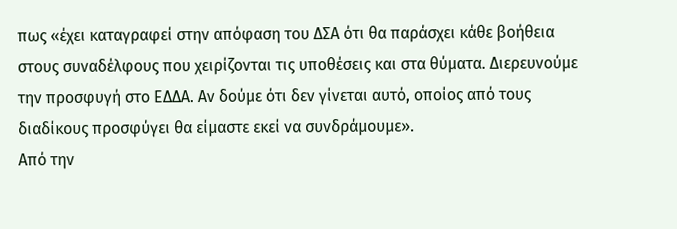πως «έχει καταγραφεί στην απόφαση του ΔΣΑ ότι θα παράσχει κάθε βοήθεια στους συναδέλφους που χειρίζονται τις υποθέσεις και στα θύματα. Διερευνούμε την προσφυγή στο ΕΔΔΑ. Αν δούμε ότι δεν γίνεται αυτό, οποίος από τους διαδίκους προσφύγει θα είμαστε εκεί να συνδράμουμε».
Από την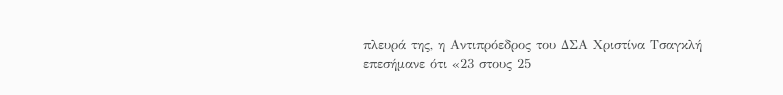πλευρά της, η Αντιπρόεδρος του ΔΣΑ Χριστίνα Τσαγκλή επεσήμανε ότι «23 στους 25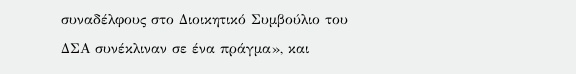συναδέλφους στο Διοικητικό Συμβούλιο του ΔΣΑ συνέκλιναν σε ένα πράγμα», και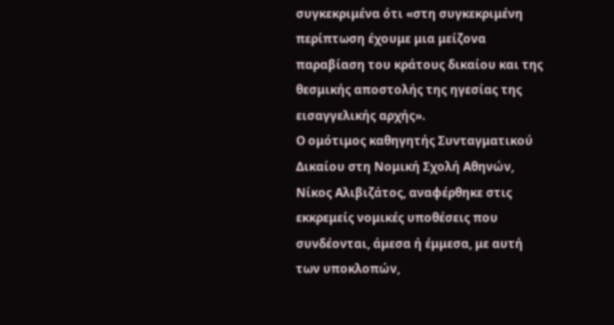συγκεκριμένα ότι «στη συγκεκριμένη περίπτωση έχουμε μια μείζονα παραβίαση του κράτους δικαίου και της θεσμικής αποστολής της ηγεσίας της εισαγγελικής αρχής».
Ο ομότιμος καθηγητής Συνταγματικού Δικαίου στη Νομική Σχολή Αθηνών, Νίκος Αλιβιζάτος, αναφέρθηκε στις εκκρεμείς νομικές υποθέσεις που συνδέονται, άμεσα ή έμμεσα, με αυτή των υποκλοπών,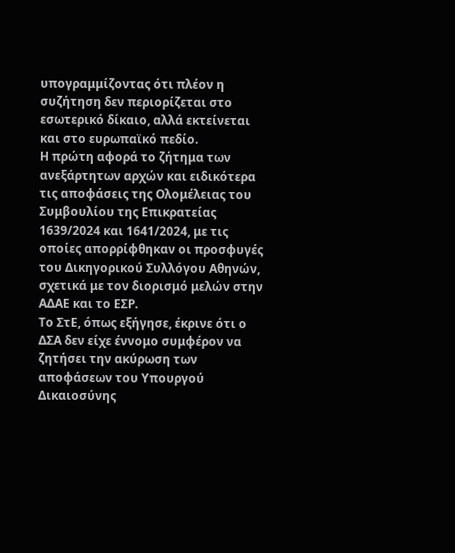υπογραμμίζοντας ότι πλέον η συζήτηση δεν περιορίζεται στο εσωτερικό δίκαιο, αλλά εκτείνεται και στο ευρωπαϊκό πεδίο.
Η πρώτη αφορά το ζήτημα των ανεξάρτητων αρχών και ειδικότερα τις αποφάσεις της Ολομέλειας του Συμβουλίου της Επικρατείας 1639/2024 και 1641/2024, με τις οποίες απορρίφθηκαν οι προσφυγές του Δικηγορικού Συλλόγου Αθηνών, σχετικά με τον διορισμό μελών στην ΑΔΑΕ και το ΕΣΡ.
Το ΣτΕ, όπως εξήγησε, έκρινε ότι ο ΔΣΑ δεν είχε έννομο συμφέρον να ζητήσει την ακύρωση των αποφάσεων του Υπουργού Δικαιοσύνης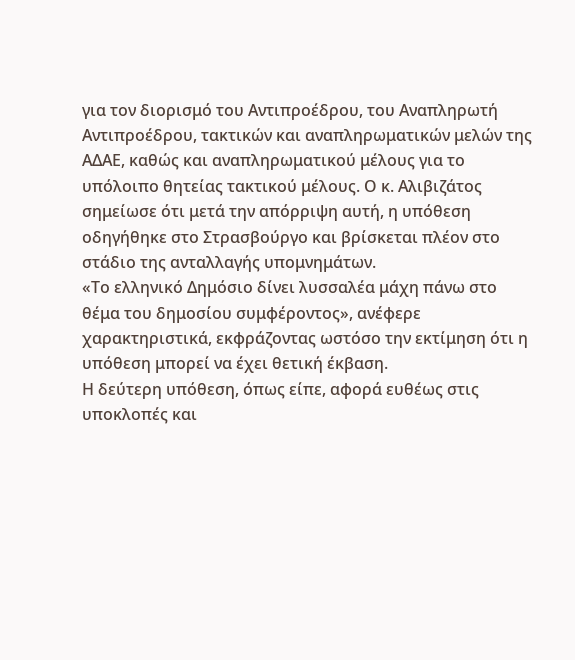για τον διορισμό του Αντιπροέδρου, του Αναπληρωτή Αντιπροέδρου, τακτικών και αναπληρωματικών μελών της ΑΔΑΕ, καθώς και αναπληρωματικού μέλους για το υπόλοιπο θητείας τακτικού μέλους. Ο κ. Αλιβιζάτος σημείωσε ότι μετά την απόρριψη αυτή, η υπόθεση οδηγήθηκε στο Στρασβούργο και βρίσκεται πλέον στο στάδιο της ανταλλαγής υπομνημάτων.
«Το ελληνικό Δημόσιο δίνει λυσσαλέα μάχη πάνω στο θέμα του δημοσίου συμφέροντος», ανέφερε χαρακτηριστικά, εκφράζοντας ωστόσο την εκτίμηση ότι η υπόθεση μπορεί να έχει θετική έκβαση.
Η δεύτερη υπόθεση, όπως είπε, αφορά ευθέως στις υποκλοπές και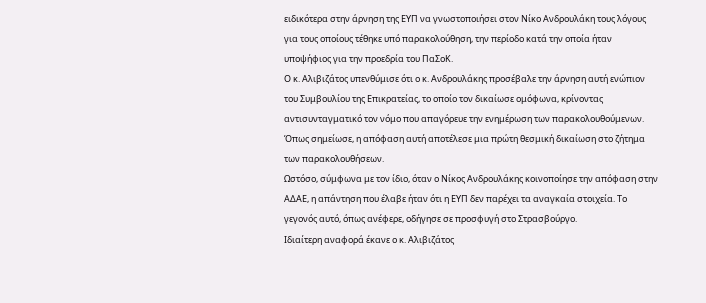ειδικότερα στην άρνηση της ΕΥΠ να γνωστοποιήσει στον Νίκο Ανδρουλάκη τους λόγους για τους οποίους τέθηκε υπό παρακολούθηση, την περίοδο κατά την οποία ήταν υποψήφιος για την προεδρία του ΠαΣοΚ.
Ο κ. Αλιβιζάτος υπενθύμισε ότι ο κ. Ανδρουλάκης προσέβαλε την άρνηση αυτή ενώπιον του Συμβουλίου της Επικρατείας, το οποίο τον δικαίωσε ομόφωνα, κρίνοντας αντισυνταγματικό τον νόμο που απαγόρευε την ενημέρωση των παρακολουθούμενων. Όπως σημείωσε, η απόφαση αυτή αποτέλεσε μια πρώτη θεσμική δικαίωση στο ζήτημα των παρακολουθήσεων.
Ωστόσο, σύμφωνα με τον ίδιο, όταν ο Νίκος Ανδρουλάκης κοινοποίησε την απόφαση στην ΑΔΑΕ, η απάντηση που έλαβε ήταν ότι η ΕΥΠ δεν παρέχει τα αναγκαία στοιχεία. Το γεγονός αυτό, όπως ανέφερε, οδήγησε σε προσφυγή στο Στρασβούργο.
Ιδιαίτερη αναφορά έκανε ο κ. Αλιβιζάτος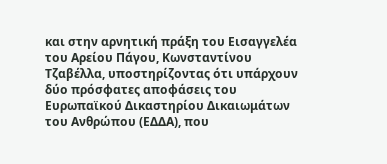και στην αρνητική πράξη του Εισαγγελέα του Αρείου Πάγου, Κωνσταντίνου Τζαβέλλα, υποστηρίζοντας ότι υπάρχουν δύο πρόσφατες αποφάσεις του Ευρωπαϊκού Δικαστηρίου Δικαιωμάτων του Ανθρώπου (ΕΔΔΑ), που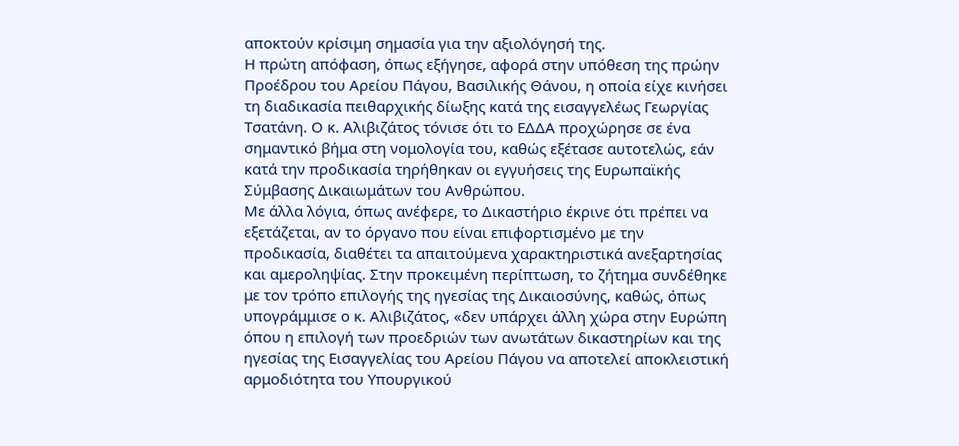αποκτούν κρίσιμη σημασία για την αξιολόγησή της.
Η πρώτη απόφαση, όπως εξήγησε, αφορά στην υπόθεση της πρώην Προέδρου του Αρείου Πάγου, Βασιλικής Θάνου, η οποία είχε κινήσει τη διαδικασία πειθαρχικής δίωξης κατά της εισαγγελέως Γεωργίας Τσατάνη. Ο κ. Αλιβιζάτος τόνισε ότι το ΕΔΔΑ προχώρησε σε ένα σημαντικό βήμα στη νομολογία του, καθώς εξέτασε αυτοτελώς, εάν κατά την προδικασία τηρήθηκαν οι εγγυήσεις της Ευρωπαϊκής Σύμβασης Δικαιωμάτων του Ανθρώπου.
Με άλλα λόγια, όπως ανέφερε, το Δικαστήριο έκρινε ότι πρέπει να εξετάζεται, αν το όργανο που είναι επιφορτισμένο με την προδικασία, διαθέτει τα απαιτούμενα χαρακτηριστικά ανεξαρτησίας και αμεροληψίας. Στην προκειμένη περίπτωση, το ζήτημα συνδέθηκε με τον τρόπο επιλογής της ηγεσίας της Δικαιοσύνης, καθώς, όπως υπογράμμισε ο κ. Αλιβιζάτος, «δεν υπάρχει άλλη χώρα στην Ευρώπη όπου η επιλογή των προεδριών των ανωτάτων δικαστηρίων και της ηγεσίας της Εισαγγελίας του Αρείου Πάγου να αποτελεί αποκλειστική αρμοδιότητα του Υπουργικού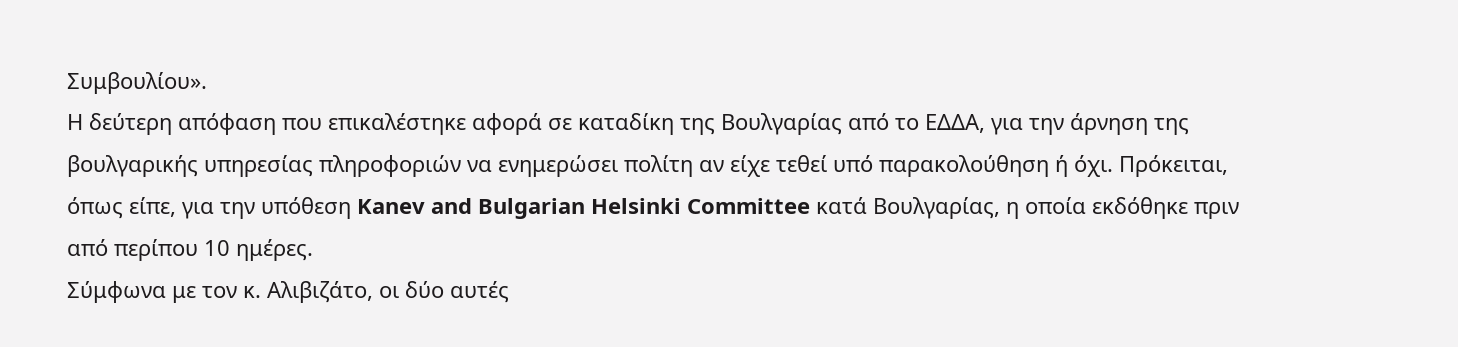Συμβουλίου».
Η δεύτερη απόφαση που επικαλέστηκε αφορά σε καταδίκη της Βουλγαρίας από το ΕΔΔΑ, για την άρνηση της βουλγαρικής υπηρεσίας πληροφοριών να ενημερώσει πολίτη αν είχε τεθεί υπό παρακολούθηση ή όχι. Πρόκειται, όπως είπε, για την υπόθεση Kanev and Bulgarian Helsinki Committee κατά Βουλγαρίας, η οποία εκδόθηκε πριν από περίπου 10 ημέρες.
Σύμφωνα με τον κ. Αλιβιζάτο, οι δύο αυτές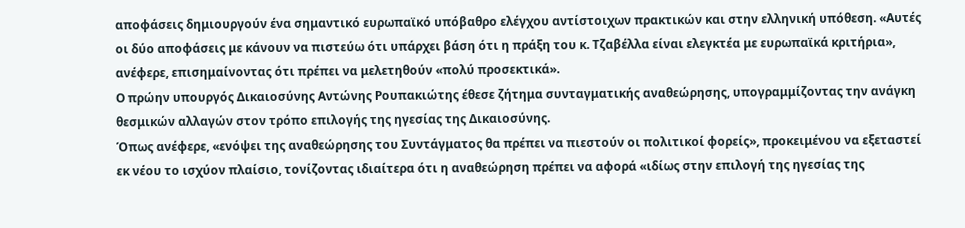αποφάσεις δημιουργούν ένα σημαντικό ευρωπαϊκό υπόβαθρο ελέγχου αντίστοιχων πρακτικών και στην ελληνική υπόθεση. «Αυτές οι δύο αποφάσεις με κάνουν να πιστεύω ότι υπάρχει βάση ότι η πράξη του κ. Τζαβέλλα είναι ελεγκτέα με ευρωπαϊκά κριτήρια», ανέφερε, επισημαίνοντας ότι πρέπει να μελετηθούν «πολύ προσεκτικά».
Ο πρώην υπουργός Δικαιοσύνης Αντώνης Ρουπακιώτης έθεσε ζήτημα συνταγματικής αναθεώρησης, υπογραμμίζοντας την ανάγκη θεσμικών αλλαγών στον τρόπο επιλογής της ηγεσίας της Δικαιοσύνης.
Όπως ανέφερε, «ενόψει της αναθεώρησης του Συντάγματος θα πρέπει να πιεστούν οι πολιτικοί φορείς», προκειμένου να εξεταστεί εκ νέου το ισχύον πλαίσιο, τονίζοντας ιδιαίτερα ότι η αναθεώρηση πρέπει να αφορά «ιδίως στην επιλογή της ηγεσίας της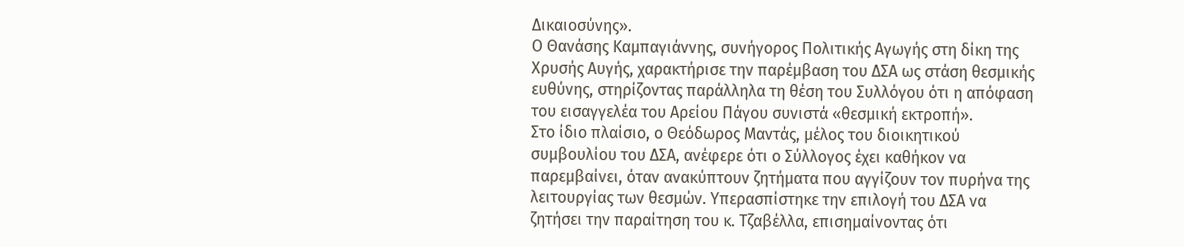Δικαιοσύνης».
Ο Θανάσης Καμπαγιάννης, συνήγορος Πολιτικής Αγωγής στη δίκη της Χρυσής Αυγής, χαρακτήρισε την παρέμβαση του ΔΣΑ ως στάση θεσμικής ευθύνης, στηρίζοντας παράλληλα τη θέση του Συλλόγου ότι η απόφαση του εισαγγελέα του Αρείου Πάγου συνιστά «θεσμική εκτροπή».
Στο ίδιο πλαίσιο, ο Θεόδωρος Μαντάς, μέλος του διοικητικού συμβουλίου του ΔΣΑ, ανέφερε ότι ο Σύλλογος έχει καθήκον να παρεμβαίνει, όταν ανακύπτουν ζητήματα που αγγίζουν τον πυρήνα της λειτουργίας των θεσμών. Υπερασπίστηκε την επιλογή του ΔΣΑ να ζητήσει την παραίτηση του κ. Τζαβέλλα, επισημαίνοντας ότι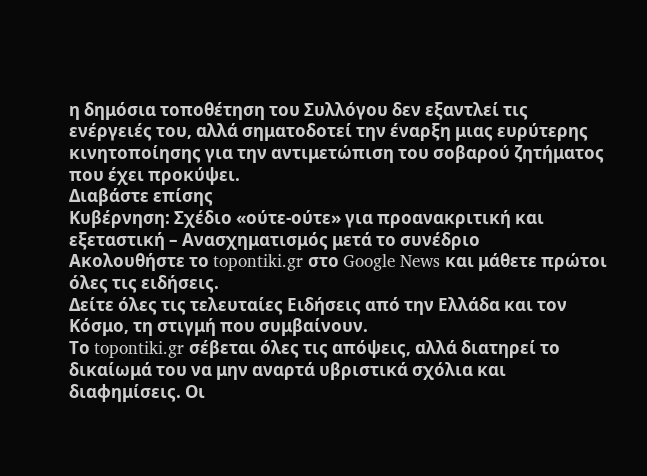η δημόσια τοποθέτηση του Συλλόγου δεν εξαντλεί τις ενέργειές του, αλλά σηματοδοτεί την έναρξη μιας ευρύτερης κινητοποίησης για την αντιμετώπιση του σοβαρού ζητήματος που έχει προκύψει.
Διαβάστε επίσης
Κυβέρνηση: Σχέδιο «ούτε-ούτε» για προανακριτική και εξεταστική – Ανασχηματισμός μετά το συνέδριο
Ακολουθήστε το topontiki.gr στο Google News και μάθετε πρώτοι όλες τις ειδήσεις.
Δείτε όλες τις τελευταίες Ειδήσεις από την Ελλάδα και τον Κόσμο, τη στιγμή που συμβαίνουν.
Το topontiki.gr σέβεται όλες τις απόψεις, αλλά διατηρεί το δικαίωμά του να μην αναρτά υβριστικά σχόλια και διαφημίσεις. Οι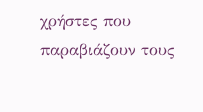χρήστες που παραβιάζουν τους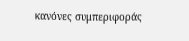κανόνες συμπεριφοράς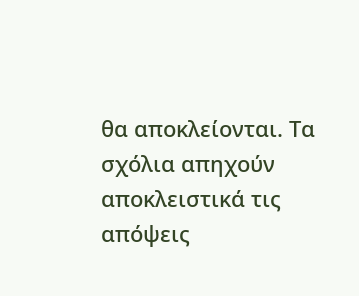θα αποκλείονται. Τα σχόλια απηχούν αποκλειστικά τις απόψεις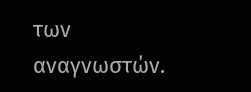των αναγνωστών.